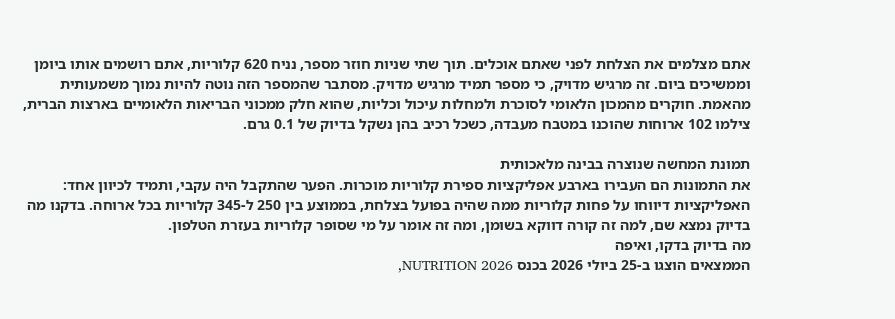אתם מצלמים את הצלחת לפני שאתם אוכלים. תוך שתי שניות חוזר מספר, נניח 620 קלוריות, אתם רושמים אותו ביומן וממשיכים ביום. זה מרגיש מדויק, כי מספר תמיד מרגיש מדויק. מסתבר שהמספר הזה נוטה להיות נמוך משמעותית מהאמת. חוקרים מהמכון הלאומי לסוכרת ולמחלות עיכול וכליות, שהוא חלק ממכוני הבריאות הלאומיים בארצות הברית, צילמו 102 ארוחות שהוכנו במטבח מעבדה, כשכל רכיב בהן נשקל בדיוק של 0.1 גרם.

תמונת המחשה שנוצרה בבינה מלאכותית
את התמונות הם העבירו בארבע אפליקציות ספירת קלוריות מוכרות. הפער שהתקבל היה עקבי, ותמיד לכיוון אחד: האפליקציות דיווחו על פחות קלוריות ממה שהיה בפועל בצלחת, בממוצע בין 250 ל-345 קלוריות בכל ארוחה. בדקנו מה בדיוק נמצא שם, למה זה קורה דווקא בשומן, ומה זה אומר על מי שסופר קלוריות בעזרת הטלפון.
מה בדיוק בדקו, ואיפה
הממצאים הוצגו ב-25 ביולי 2026 בכנס NUTRITION 2026,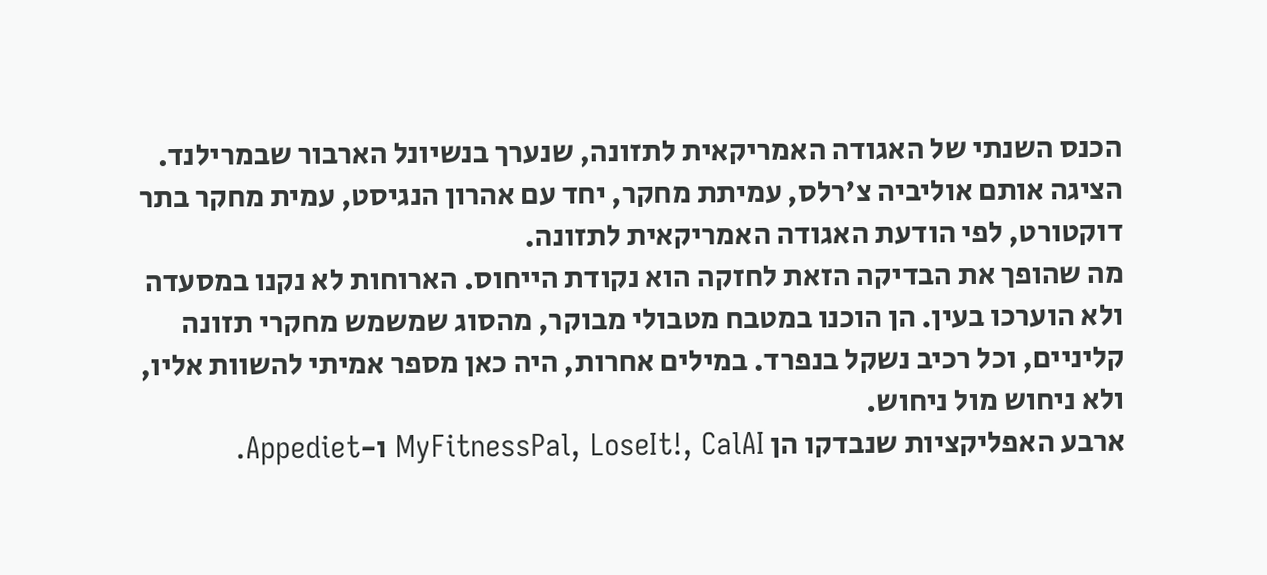הכנס השנתי של האגודה האמריקאית לתזונה, שנערך בנשיונל הארבור שבמרילנד. הציגה אותם אוליביה צ'רלס, עמיתת מחקר, יחד עם אהרון הנגיסט, עמית מחקר בתר דוקטורט, לפי הודעת האגודה האמריקאית לתזונה.
מה שהופך את הבדיקה הזאת לחזקה הוא נקודת הייחוס. הארוחות לא נקנו במסעדה ולא הוערכו בעין. הן הוכנו במטבח מטבולי מבוקר, מהסוג שמשמש מחקרי תזונה קליניים, וכל רכיב נשקל בנפרד. במילים אחרות, היה כאן מספר אמיתי להשוות אליו, ולא ניחוש מול ניחוש.
ארבע האפליקציות שנבדקו הן MyFitnessPal, LoseIt!, CalAI ו-Appediet.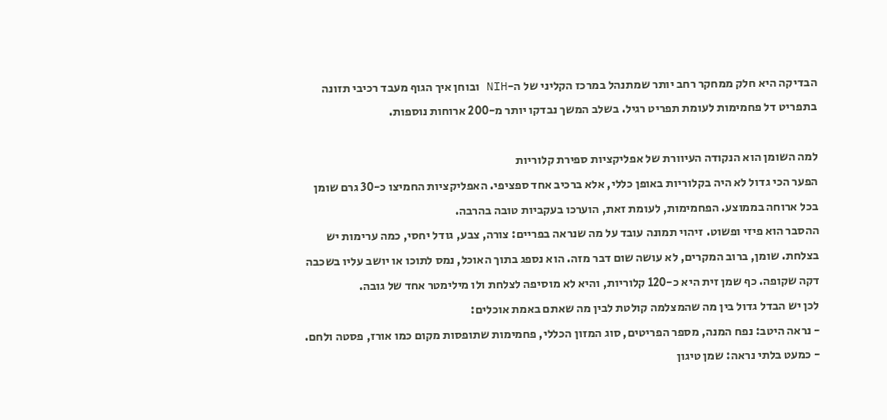הבדיקה היא חלק ממחקר רחב יותר שמתנהל במרכז הקליני של ה-NIH ובוחן איך הגוף מעבד רכיבי תזונה בתפריט דל פחמימות לעומת תפריט רגיל. בשלב המשך נבדקו יותר מ-200 ארוחות נוספות.

למה השומן הוא הנקודה העיוורת של אפליקציות ספירת קלוריות
הפער הכי גדול לא היה בקלוריות באופן כללי, אלא ברכיב אחד ספציפי. האפליקציות החמיצו כ-30 גרם שומן בכל ארוחה בממוצע. הפחמימות, לעומת זאת, הוערכו בעקביות טובה בהרבה.
ההסבר הוא פיזי ופשוט. זיהוי תמונה עובד על מה שנראה בפריים: צורה, צבע, גודל יחסי, כמה ערימות יש בצלחת. שומן, ברוב המקרים, לא עושה שום דבר מזה. הוא נספג בתוך האוכל, נמס לתוכו או יושב עליו בשכבה דקה שקופה. כף שמן זית היא כ-120 קלוריות, והיא לא מוסיפה לצלחת ולו מילימטר אחד של גובה.
לכן יש הבדל גדול בין מה שהמצלמה קולטת לבין מה שאתם באמת אוכלים:
- נראה היטב: נפח המנה, מספר הפריטים, סוג המזון הכללי, פחמימות שתופסות מקום כמו אורז, פסטה ולחם.
- כמעט בלתי נראה: שמן טיגון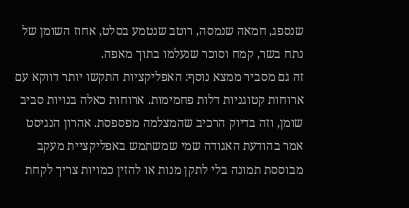שנספג, חמאה שנמסה, רוטב שנטמע בסלט, אחוז השומן של נתח בשר, קמח וסוכר שנעלמו בתוך מאפה.
זה גם מסביר ממצא נוסף: האפליקציות התקשו יותר דווקא עם ארוחות קטוגניות דלות פחמימות. ארוחות כאלה בנויות סביב שומן, וזה בדיוק הרכיב שהמצלמה מפספסת. אהרון הנגיסט אמר בהודעת האגודה שמי שמשתמש באפליקציית מעקב מבוססת תמונה בלי לתקן מנות או להזין כמויות צריך לקחת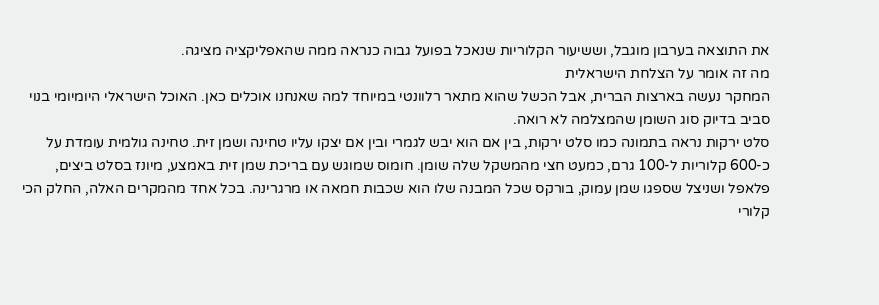את התוצאה בערבון מוגבל, וששיעור הקלוריות שנאכל בפועל גבוה כנראה ממה שהאפליקציה מציגה.
מה זה אומר על הצלחת הישראלית
המחקר נעשה בארצות הברית, אבל הכשל שהוא מתאר רלוונטי במיוחד למה שאנחנו אוכלים כאן. האוכל הישראלי היומיומי בנוי סביב בדיוק סוג השומן שהמצלמה לא רואה.
סלט ירקות נראה בתמונה כמו סלט ירקות, בין אם הוא יבש לגמרי ובין אם יצקו עליו טחינה ושמן זית. טחינה גולמית עומדת על כ-600 קלוריות ל-100 גרם, כמעט חצי מהמשקל שלה שומן. חומוס שמוגש עם בריכת שמן זית באמצע, מיונז בסלט ביצים, פלאפל ושניצל שספגו שמן עמוק, בורקס שכל המבנה שלו הוא שכבות חמאה או מרגרינה. בכל אחד מהמקרים האלה, החלק הכי קלורי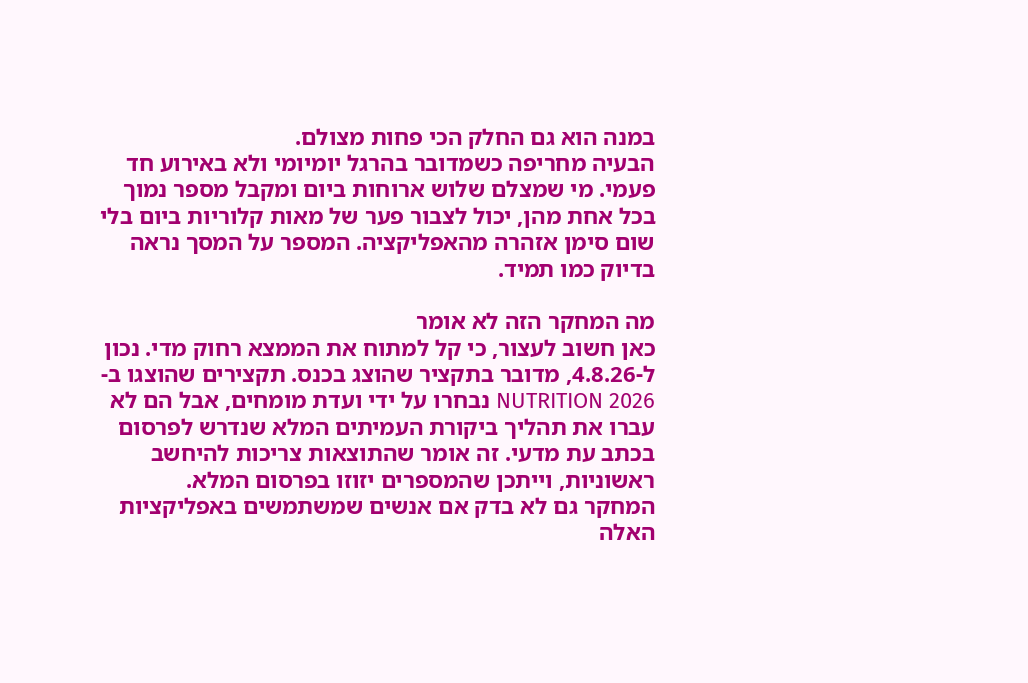במנה הוא גם החלק הכי פחות מצולם.
הבעיה מחריפה כשמדובר בהרגל יומיומי ולא באירוע חד פעמי. מי שמצלם שלוש ארוחות ביום ומקבל מספר נמוך בכל אחת מהן, יכול לצבור פער של מאות קלוריות ביום בלי שום סימן אזהרה מהאפליקציה. המספר על המסך נראה בדיוק כמו תמיד.

מה המחקר הזה לא אומר
כאן חשוב לעצור, כי קל למתוח את הממצא רחוק מדי. נכון ל-4.8.26, מדובר בתקציר שהוצג בכנס. תקצירים שהוצגו ב-NUTRITION 2026 נבחרו על ידי ועדת מומחים, אבל הם לא עברו את תהליך ביקורת העמיתים המלא שנדרש לפרסום בכתב עת מדעי. זה אומר שהתוצאות צריכות להיחשב ראשוניות, וייתכן שהמספרים יזוזו בפרסום המלא.
המחקר גם לא בדק אם אנשים שמשתמשים באפליקציות האלה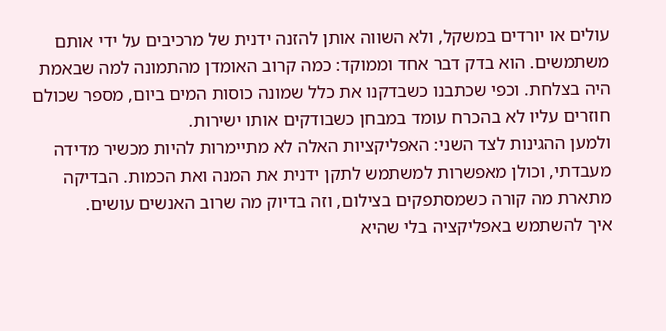עולים או יורדים במשקל, ולא השווה אותן להזנה ידנית של מרכיבים על ידי אותם משתמשים. הוא בדק דבר אחד וממוקד: כמה קרוב האומדן מהתמונה למה שבאמת היה בצלחת. וכפי שכתבנו כשבדקנו את כלל שמונה כוסות המים ביום, מספר שכולם חוזרים עליו לא בהכרח עומד במבחן כשבודקים אותו ישירות.
ולמען ההגינות לצד השני: האפליקציות האלה לא מתיימרות להיות מכשיר מדידה מעבדתי, וכולן מאפשרות למשתמש לתקן ידנית את המנה ואת הכמות. הבדיקה מתארת מה קורה כשמסתפקים בצילום, וזה בדיוק מה שרוב האנשים עושים.
איך להשתמש באפליקציה בלי שהיא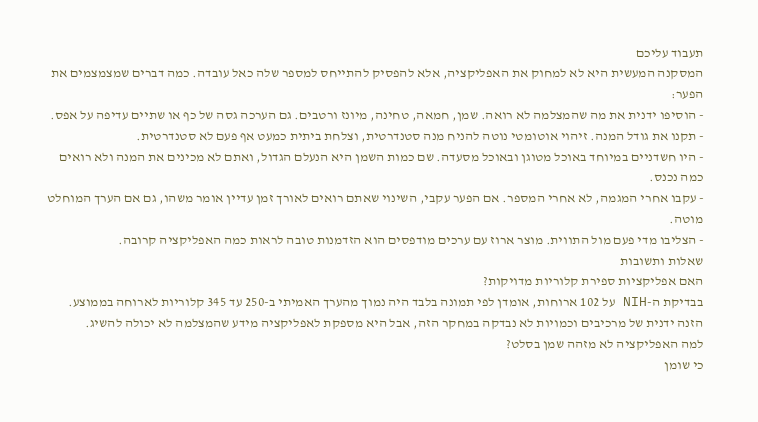תעבוד עליכם
המסקנה המעשית היא לא למחוק את האפליקציה, אלא להפסיק להתייחס למספר שלה כאל עובדה. כמה דברים שמצמצמים את הפער:
- הוסיפו ידנית את מה שהמצלמה לא רואה. שמן, חמאה, טחינה, מיונז ורטבים. גם הערכה גסה של כף או שתיים עדיפה על אפס.
- תקנו את גודל המנה. זיהוי אוטומטי נוטה להניח מנה סטנדרטית, וצלחת ביתית כמעט אף פעם לא סטנדרטית.
- היו חשדניים במיוחד באוכל מטוגן ובאוכל מסעדה. שם כמות השמן היא הנעלם הגדול, ואתם לא מכינים את המנה ולא רואים כמה נכנס.
- עקבו אחרי המגמה, לא אחרי המספר. אם הפער עקבי, השינוי שאתם רואים לאורך זמן עדיין אומר משהו, גם אם הערך המוחלט מוטה.
- הצליבו מדי פעם מול התווית. מוצר ארוז עם ערכים מודפסים הוא הזדמנות טובה לראות כמה האפליקציה קרובה.
שאלות ותשובות
האם אפליקציות ספירת קלוריות מדויקות?
בבדיקת ה-NIH על 102 ארוחות, אומדן לפי תמונה בלבד היה נמוך מהערך האמיתי ב-250 עד 345 קלוריות לארוחה בממוצע. הזנה ידנית של מרכיבים וכמויות לא נבדקה במחקר הזה, אבל היא מספקת לאפליקציה מידע שהמצלמה לא יכולה להשיג.
למה האפליקציה לא מזהה שמן בסלט?
כי שומן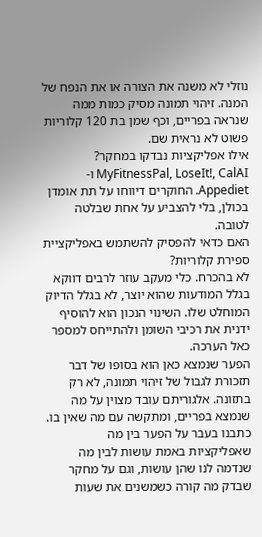נוזלי לא משנה את הצורה או את הנפח של המנה. זיהוי תמונה מסיק כמות ממה שנראה בפריים, וכף שמן בת 120 קלוריות פשוט לא נראית שם.
אילו אפליקציות נבדקו במחקר?
MyFitnessPal, LoseIt!, CalAI ו-Appediet. החוקרים דיווחו על תת אומדן בכולן, בלי להצביע על אחת שבלטה לטובה.
האם כדאי להפסיק להשתמש באפליקציית ספירת קלוריות?
לא בהכרח. כלי מעקב עוזר לרבים דווקא בגלל המודעות שהוא יוצר, לא בגלל הדיוק המוחלט שלו. השינוי הנכון הוא להוסיף ידנית את רכיבי השומן ולהתייחס למספר כאל הערכה.
הפער שנמצא כאן הוא בסופו של דבר תזכורת לגבול של זיהוי תמונה, לא רק בתזונה. אלגוריתם עובד מצוין על מה שנמצא בפריים, ומתקשה עם מה שאין בו. כתבנו בעבר על הפער בין מה שאפליקציות באמת עושות לבין מה שנדמה לנו שהן עושות, וגם על מחקר שבדק מה קורה כשמשנים את שעות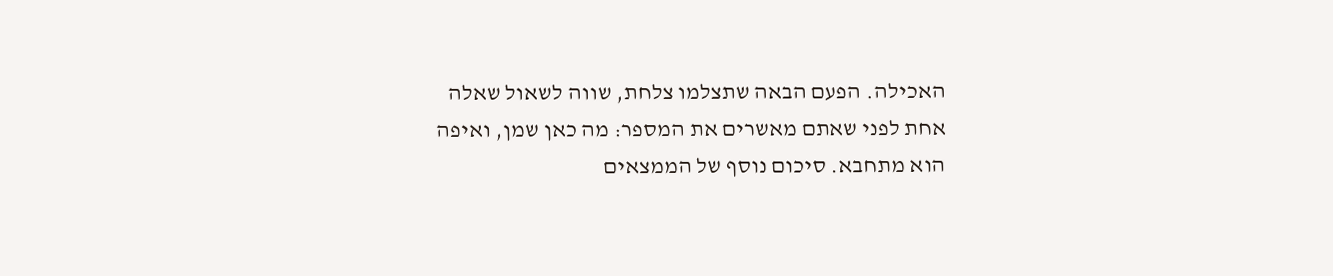האכילה. הפעם הבאה שתצלמו צלחת, שווה לשאול שאלה אחת לפני שאתם מאשרים את המספר: מה כאן שמן, ואיפה הוא מתחבא. סיכום נוסף של הממצאים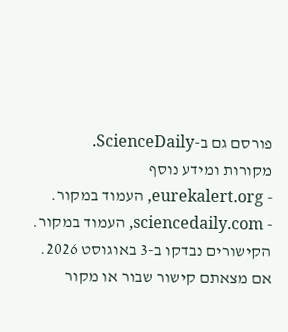פורסם גם ב-ScienceDaily.
מקורות ומידע נוסף
- eurekalert.org, העמוד במקור.
- sciencedaily.com, העמוד במקור.
הקישורים נבדקו ב-3 באוגוסט 2026. אם מצאתם קישור שבור או מקור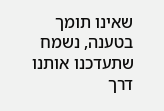שאינו תומך בטענה, נשמח שתעדכנו אותנו דרך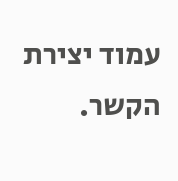עמוד יצירת הקשר.